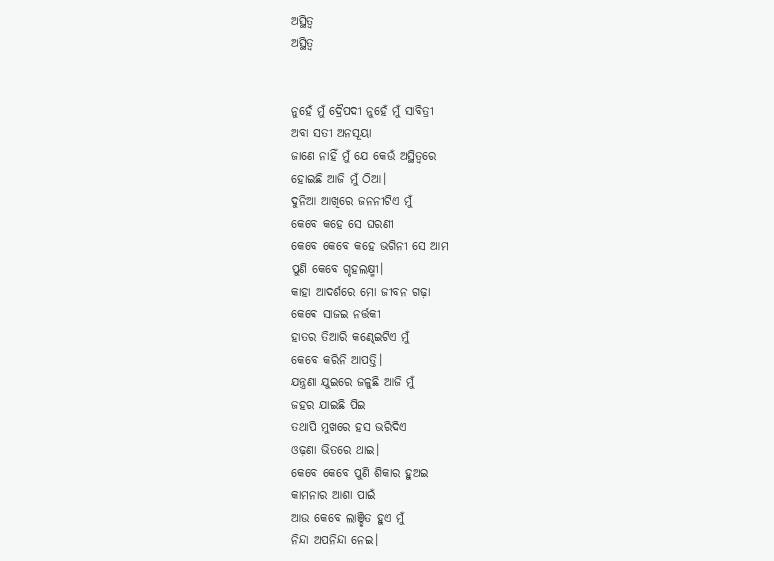ଅସ୍ଥିତ୍ଵ
ଅସ୍ଥିତ୍ଵ


ନୁହେଁ ମୁଁ ଦ୍ରୈପଦୀ ନୁହେଁ ମୁଁ ସାବିତ୍ରୀ
ଅବା ସତୀ ଅନସୂୟା
ଜାଣେ ନାହିଁ ମୁଁ ଯେ କେଉଁ ଅସ୍ଥିତ୍ଵରେ
ହୋଇଛି ଆଜି ମୁଁ ଠିଆ।
ଦୁନିଆ ଆଖିରେ ଜନନୀଟିଏ ମୁଁ
କେବେ କହେ ସେ ଘରଣୀ
କେବେ କେବେ କହେ ଭଗିନୀ ସେ ଆମ
ପୁଣି କେବେ ଗୃହଲକ୍ଷ୍ମୀ।
କାହା ଆଦର୍ଶରେ ମୋ ଜୀବନ ଗଢ଼ା
କେଵେ ସାଜଇ ନର୍ତ୍ତକୀ
ହାତର ତିଆରି କଣ୍ଢେଇଟିଏ ମୁଁ
କେବେ କରିନି ଆପତ୍ତି।
ଯନ୍ତ୍ରଣା ଯୁଇରେ ଜଳୁଛି ଆଜି ମୁଁ
ଜହର ଯାଇଛି ପିଇ
ତଥାପି ମୁଖରେ ହସ ଭରିଦିଏ
ଓଢ଼ଣା ଭିତରେ ଥାଇ।
କେବେ କେବେ ପୁଣି ଶିକାର ହୁଅଇ
କାମନାର ଆଶା ପାଇଁ
ଆଉ କେବେ ଲାଞ୍ଛିତ ହୁଏ ମୁଁ
ନିନ୍ଦା ଅପନିନ୍ଦା ନେଇ।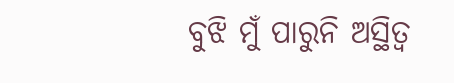ବୁଝି ମୁଁ ପାରୁନି ଅସ୍ଥିତ୍ଵ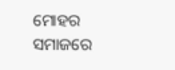ମୋହର
ସମାଜରେ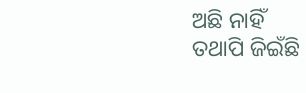ଅଛି ନାହିଁ
ତଥାପି ଜିଇଁଛି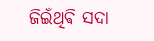ଜିଇଁଥିଵି ସଦା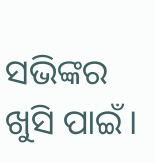ସଭିଙ୍କର ଖୁସି ପାଇଁ।